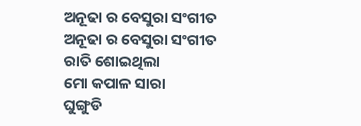ଅନୂଢା ର ବେସୁରା ସଂଗୀତ
ଅନୂଢା ର ବେସୁରା ସଂଗୀତ
ରାତି ଶୋଇଥିଲା
ମୋ କପାଳ ସାରା
ଘୁଙ୍ଗୁଡି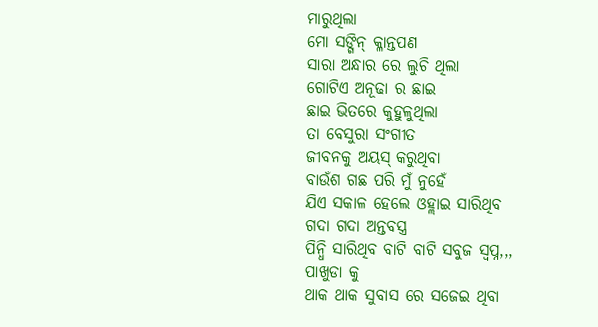ମାରୁଥିଲା
ମୋ ସଙ୍ଗିନ୍ କ୍ଳାନ୍ତପଣ
ସାରା ଅନ୍ଧାର ରେ ଲୁଚି ଥିଲା
ଗୋଟିଏ ଅନୂଢା ର ଛାଇ
ଛାଇ ଭିତରେ କୁହୁଳୁଥିଲା
ତା ବେସୁରା ସଂଗୀତ
ଜୀବନକୁ ଅୟସ୍ କରୁଥିବା
ବାଉଁଶ ଗଛ ପରି ମୁଁ ନୁହେଁ
ଯିଏ ସକାଳ ହେଲେ ଓହ୍ଲାଇ ସାରିଥିବ
ଗଦା ଗଦା ଅନ୍ତବସ୍ତ୍ର
ପିନ୍ଧି ସାରିଥିବ ବାଟି ବାଟି ସବୁଜ ସ୍ୱପ୍ନ,,,
ପାଖୁଡା କୁ
ଥାକ ଥାକ ସୁବାସ ରେ ସଜେଇ ଥିବା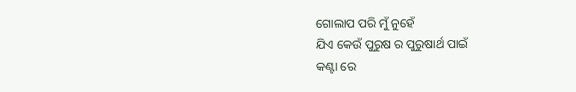ଗୋଲାପ ପରି ମୁଁ ନୁହେଁ
ଯିଏ କେଉଁ ପୁରୁଷ ର ପୁରୁଷାର୍ଥ ପାଇଁ
କଣ୍ଟା ରେ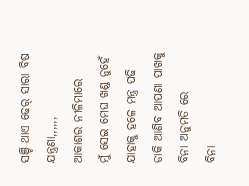ସଞ୍ଚି ଥାଏ ଢେର୍ ସାରା ବିଷ ଯନ୍ତ୍ରଣା,,,,,,
ଆକାଶର ନୀଳିମାରେ
ମୁଁ ସେଇ ମେଘ ଖଣ୍ଡ ନୁହେଁ
ଯାହାକୁ ହଳେ ମନ୍ତ୍ର ପଢି
ଡାକି ଆଣିବ ଆପଣା ପାଖକୁ
ବିନା ଅନୁମତି ରେ
ବିନା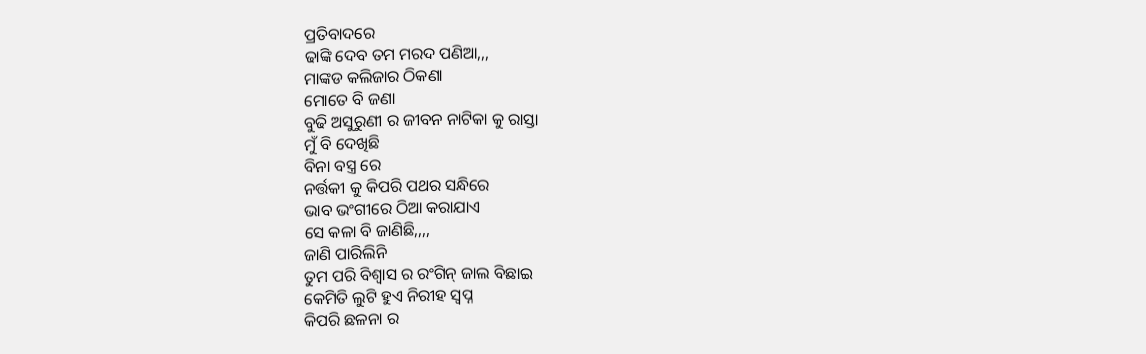ପ୍ରତିବାଦରେ
ଢାଙ୍କି ଦେବ ତମ ମରଦ ପଣିଆ,,,
ମାଙ୍କଡ କଲିଜାର ଠିକଣା
ମୋତେ ବି ଜଣା
ବୁଢି ଅସୁରୁଣୀ ର ଜୀବନ ନାଟିକା କୁ ରାସ୍ତା
ମୁଁ ବି ଦେଖିଛି
ବିନା ବସ୍ତ୍ର ରେ
ନର୍ତ୍ତକୀ କୁ କିପରି ପଥର ସନ୍ଧିରେ
ଭାବ ଭଂଗୀରେ ଠିଆ କରାଯାଏ
ସେ କଳା ବି ଜାଣିଛି,,,,
ଜାଣି ପାରିଲିନି
ତୁମ ପରି ବିଶ୍ୱାସ ର ରଂଗିନ୍ ଜାଲ ବିଛାଇ
କେମିତି ଲୁଟି ହୁଏ ନିରୀହ ସ୍ୱପ୍ନ
କିପରି ଛଳନା ର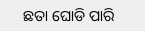ଛତା ଘୋଡି ପାରି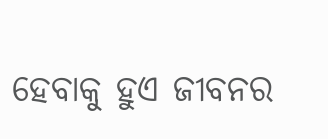ହେବାକୁ ହୁଏ ଜୀବନର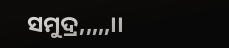ସମୁଦ୍ର,,,,,।।